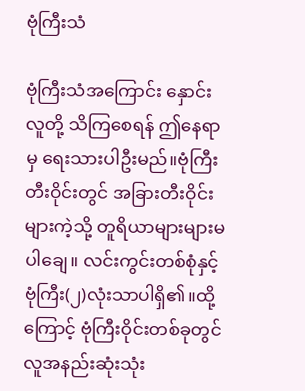ဗုံကြီးသံ

ဗုံကြီးသံအကြောင်း နှောင်းလူတို့ သိကြစေရန် ဤနေရာမှ ရေးသားပါဦးမည်။ဗုံကြီးတီးဝိုင်းတွင် အခြားတီးဝိုင်းများကဲ့သို့ တူရိယာများများမပါချေ။ လင်းကွင်းတစ်စုံနှင့်ဗုံကြီး(၂)လုံးသာပါရှိ၏။ထို့ကြောင့် ဗုံကြီးဝိုင်းတစ်ခုတွင် လူအနည်းဆုံးသုံး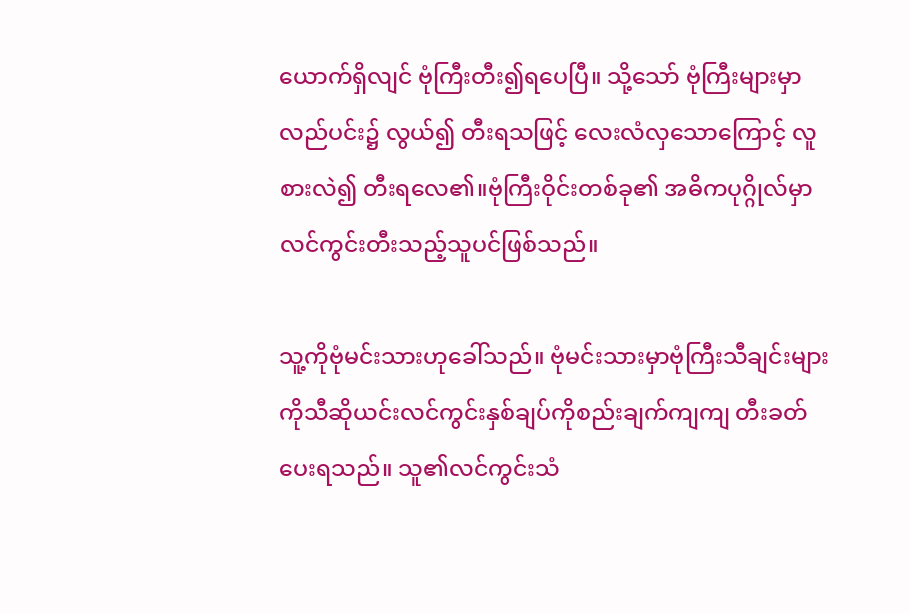ယောက်ရှိလျင် ဗုံကြီးတီး၍ရပေပြီ။ သို့သော် ဗုံကြီးများမှာလည်ပင်း၌ လွယ်၍ တီးရသဖြင့် လေးလံလှသောကြောင့် လူစားလဲ၍ တီးရလေ၏။ဗုံကြီးဝိုင်းတစ်ခု၏ အဓိကပုဂ္ဂိုလ်မှာလင်ကွင်းတီးသည့်သူပင်ဖြစ်သည်။

သူ့ကိုဗုံမင်းသားဟုခေါ်သည်။ ဗုံမင်းသားမှာဗုံကြီးသီချင်းများကိုသီဆိုယင်းလင်ကွင်းနှစ်ချပ်ကိုစည်းချက်ကျကျ တီးခတ်ပေးရသည်။ သူ၏လင်ကွင်းသံ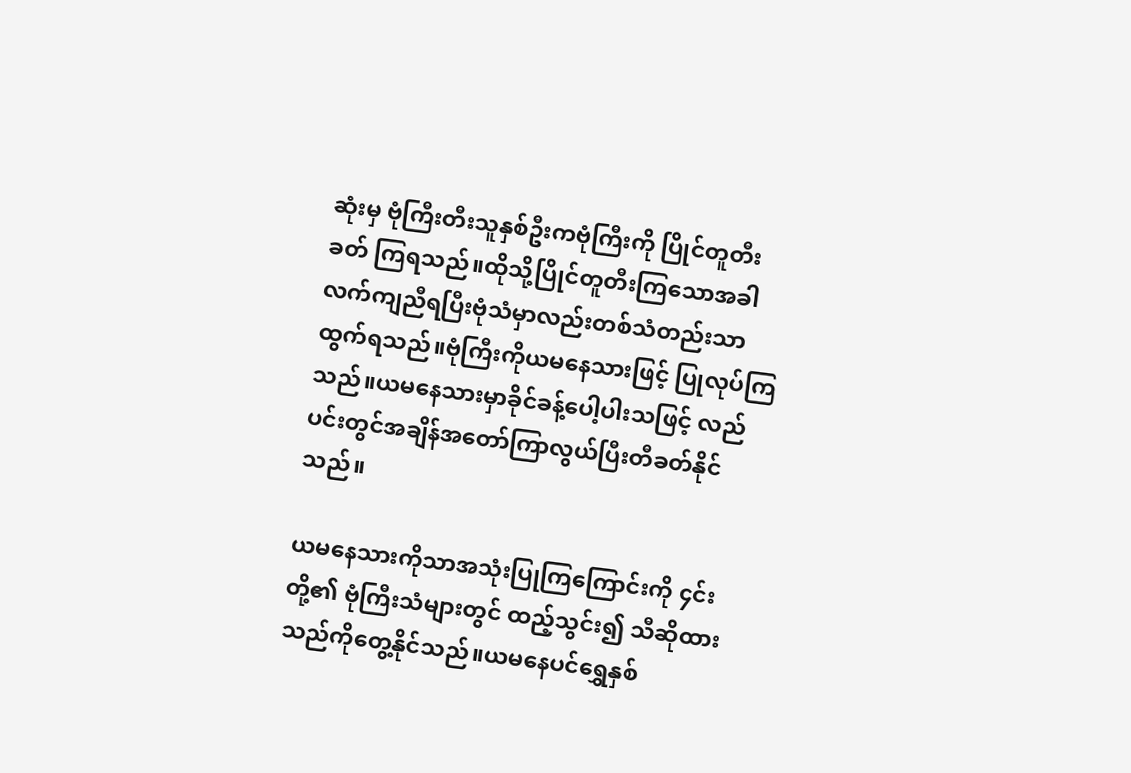ဆုံးမှ ဗုံကြီးတီးသူနှစ်ဦးကဗုံကြီးကို ပြိုင်တူတီးခတ် ကြရသည်။ထိုသို့ပြိုင်တူတီးကြသောအခါလက်ကျညီရပြီးဗုံသံမှာလည်းတစ်သံတည်းသာထွက်ရသည်။ဗုံကြီးကိုယမနေသားဖြင့် ပြုလုပ်ကြသည်။ယမနေသားမှာခိုင်ခန့်ပေါ့ပါးသဖြင့် လည်ပင်းတွင်အချိန်အတော်ကြာလွယ်ပြီးတီခတ်နိုင်သည်။

ယမနေသားကိုသာအသုံးပြုကြကြောင်းကို ၄င်းတို့၏ ဗုံကြီးသံများတွင် ထည့်သွင်း၍ သီဆိုထားသည်ကိုတွေ့နိုင်သည်။ယမနေပင်ရွှေနှစ်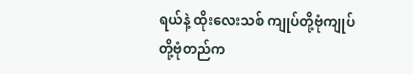ရယ်နဲ့ ထိုးလေးသစ် ကျုပ်တို့ဗုံကျုပ်တို့ဗုံတည်က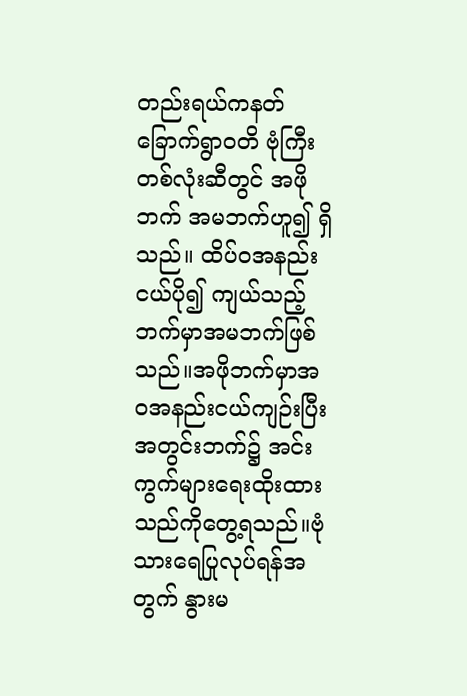တည်းရယ်ကနတ်ခြောက်ရွာဝတိ ဗုံကြီးတစ်လုံးဆီတွင် အဖိုဘက် အမဘက်ဟူ၍ ရှိသည်။ ထိပ်ဝအနည်းငယ်ပို၍ ကျယ်သည့်ဘက်မှာအမဘက်ဖြစ်သည်။အဖိုဘက်မှာအဝအနည်းငယ်ကျဉ်းပြီးအတွင်းဘက်၌ အင်းကွက်များရေးထိုးထားသည်ကိုတွေ့ရသည်။ဗုံသားရေပြုလုပ်ရန်အတွက် နွားမ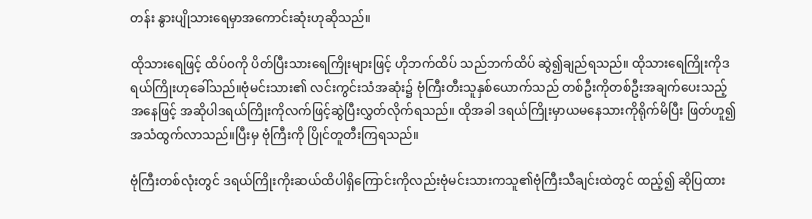တန်း နွားပျိုသားရေမှာအကောင်းဆုံးဟုဆိုသည်။

ထိုသားရေဖြင့် ထိပ်၀ကို ပိတ်ပြီးသားရေကြိုးများဖြင့် ဟိုဘက်ထိပ် သည်ဘက်ထိပ် ဆွဲ၍ချည်ရသည်။ ထိုသားရေကြိုးကိုဒရယ်ကြိုးဟုခေါ်သည်။ဗုံမင်းသား၏ လင်းကွင်းသံအဆုံး၌ ဗုံကြီးတီးသူနှစ်ယောက်သည် တစ်ဦးကိုတစ်ဦးအချက်ပေးသည့်အနေဖြင့် အဆိုပါဒရယ်ကြိုးကိုလက်ဖြင့်ဆွဲပြီးလွှတ်လိုက်ရသည်။ ထိုအခါ ဒရယ်ကြိုးမှာယမနေသားကိုရိုက်မိပြီး ဖြတ်ဟူ၍ အသံထွက်လာသည်။ပြီးမှ ဗုံကြီးကို ပြိုင်တူတီးကြရသည်။

ဗုံကြီးတစ်လုံးတွင် ဒရယ်ကြိုးကိုးဆယ်ထိပါရှိကြောင်းကိုလည်းဗုံမင်းသားကသူ၏ဗုံကြီးသီချင်းထဲတွင် ထည့်၍ ဆိုပြထား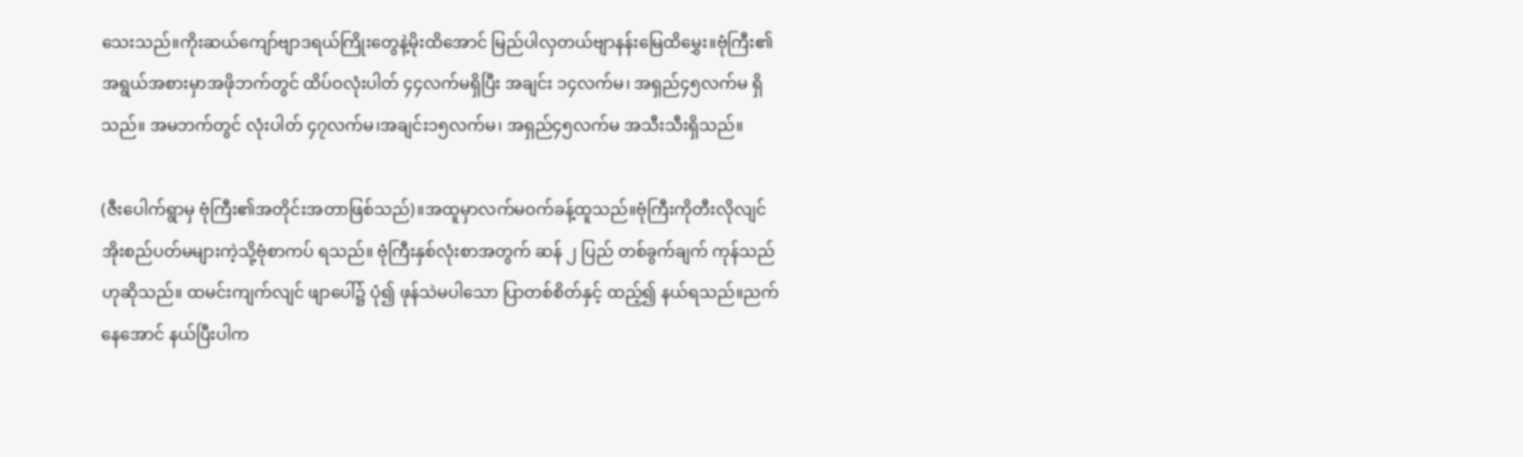သေးသည်။ကိုးဆယ်ကျော်ဗျာဒရယ်ကြိုးတွေနဲ့မိုးထိအောင် မြည်ပါလှတယ်ဗျာနန်းမြေထိမွှေး။ဗုံကြီး၏ အရွယ်အစားမှာအဖိုဘက်တွင် ထိပ်ဝလုံးပါတ် ၄၄လက်မရှိပြီး အချင်း ၁၄လက်မ၊ အရှည်၄၅လက်မ ရှိသည်။ အမဘက်တွင် လုံးပါတ် ၄၇လက်မ၊အချင်း၁၅လက်မ၊ အရှည်၄၅လက်မ အသီးသီးရှိသည်။

(ဇီးပေါက်ရွာမှ ဗုံကြီး၏အတိုင်းအတာဖြစ်သည်)။အထူမှာလက်မဝက်ခန့်ထူသည်။ဗုံကြီးကိုတီးလိုလျင် အိုးစည်ပတ်မများကဲ့သို့ဗုံစာကပ် ရသည်။ ဗုံကြီးနှစ်လုံးစာအတွက် ဆန် ၂ ပြည် တစ်ခွက်ချက် ကုန်သည်ဟုဆိုသည်။ ထမင်းကျက်လျင် ဖျာပေါ်၌ ပုံ၍ ဖုန်သဲမပါသော ပြာတစ်စိတ်နှင့် ထည့်၍ နယ်ရသည်။ညက်နေအောင် နယ်ပြီးပါက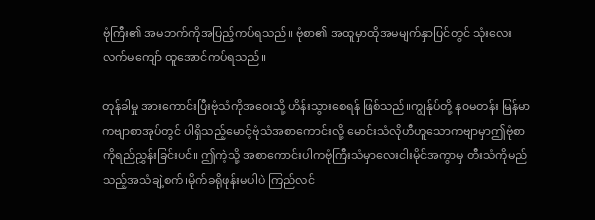ဗုံကြီး၏ အမဘက်ကိုအပြည့်ကပ်ရသည်။ ဗုံစာ၏ အထူမှာထိုအမမျက်နှာပြင်တွင် သုံးလေးလက်မကျော် ထူအောင်ကပ်ရသည်။

တုန်ခါမှု အားကောင်းပြီးဗုံသံကိုအဝေးသို့ ဟိန်းသွားစေရန် ဖြစ်သည်။ကျွန်ုပ်တို့ န၀မတန်း မြန်မာကဗျာစာအုပ်တွင် ပါရှိသည့်မောင့်ဗုံသံအစာကောင်းလို့ မောင်းသံလိုဟီဟူသောကဗျာမှာဤဗုံစာကိုရည်ညွှန်းခြင်းပင်။ ဤကဲ့သို့ အစာကောင်းပါကဗုံကြီးသံမှာလေးငါးမိုင်အကွာမှ တီးသံကိုမည်သည့်အသံချဲ့စက်၊မိုက်ခရိုဖုန်းမပါပဲ ကြည်လင်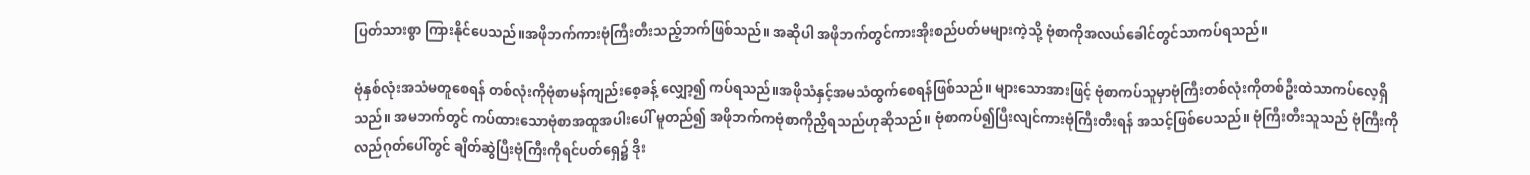ပြတ်သားစွာ ကြားနိုင်ပေသည်။အဖိုဘက်ကားဗုံကြီးတီးသည့်ဘက်ဖြစ်သည်။ အဆိုပါ အဖိုဘက်တွင်ကားအိုးစည်ပတ်မများကဲ့သို့ ဗုံစာကိုအလယ်ခေါင်တွင်သာကပ်ရသည်။

ဗုံနှစ်လုံးအသံမတူစေရန် တစ်လုံးကိုဗုံစာမန်ကျည်းစေ့ခန့် လျှော့၍ ကပ်ရသည်။အဖိုသံနှင့်အမသံထွက်စေရန်ဖြစ်သည်။ များသောအားဖြင့် ဗုံစာကပ်သူမှာဗုံကြီးတစ်လုံးကိုတစ်ဦးထဲသာကပ်လေ့ရှိသည်။ အမဘက်တွင် ကပ်ထားသောဗုံစာအထူအပါးပေါ် မူတည်၍ အဖိုဘက်ကဗုံစာကိုညှိရသည်ဟုဆိုသည်။ ဗုံစာကပ်၍ပြီးလျင်ကားဗုံကြီးတီးရန် အသင့်ဖြစ်ပေသည်။ ဗုံကြီးတီးသူသည် ဗုံကြီးကိုလည်ဂုတ်ပေါ်တွင် ချိတ်ဆွဲပြီးဗုံကြီးကိုရင်ပတ်ရှေ၌ ဒိုး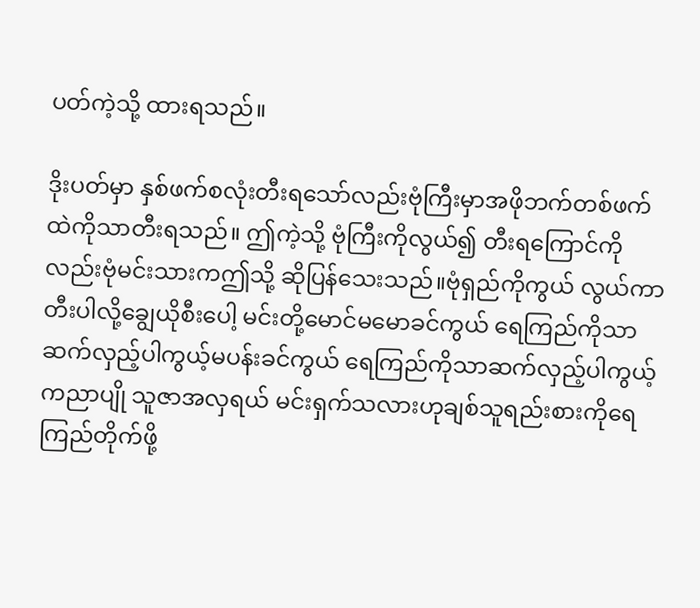ပတ်ကဲ့သို့ ထားရသည်။

ဒိုးပတ်မှာ နှစ်ဖက်စလုံးတီးရသော်လည်းဗုံကြီးမှာအဖိုဘက်တစ်ဖက် ထဲကိုသာတီးရသည်။ ဤကဲ့သို့ ဗုံကြီးကိုလွယ်၍ တီးရကြောင်ကိုလည်းဗုံမင်းသားကဤသို့ ဆိုပြန်သေးသည်။ဗုံရှည်ကိုကွယ် လွယ်ကာတီးပါလို့ချွေယိုစီးပေါ့ မင်းတို့မောင်မမောခင်ကွယ် ရေကြည်ကိုသာဆက်လှည့်ပါကွယ့်မပန်းခင်ကွယ် ရေကြည်ကိုသာဆက်လှည့်ပါကွယ့်ကညာပျို သူဇာအလှရယ် မင်းရှက်သလားဟုချစ်သူရည်းစားကိုရေကြည်တိုက်ဖို့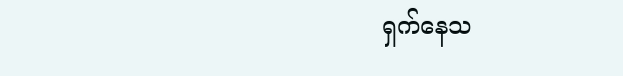ရှက်နေသ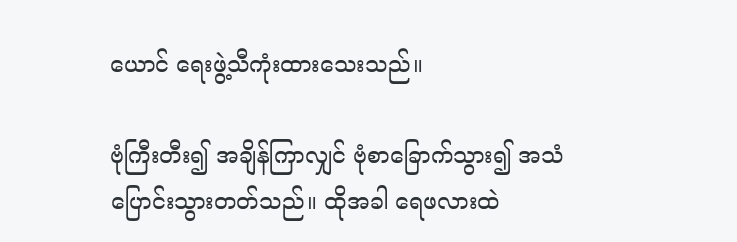ယောင် ရေးဖွဲ့သီကုံးထားသေးသည်။

ဗုံကြီးတီး၍ အချိန်ကြာလျှင် ဗုံစာခြောက်သွား၍ အသံပြောင်းသွားတတ်သည်။ ထိုအခါ ရေဖလားထဲ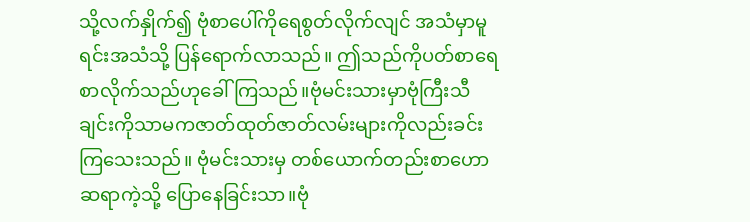သို့လက်နှိုက်၍ ဗုံစာပေါ်ကိုရေစွတ်လိုက်လျင် အသံမှာမူရင်းအသံသို့ ပြန်ရောက်လာသည်။ ဤသည်ကိုပတ်စာရေစာလိုက်သည်ဟုခေါ်ကြသည်။ဗုံမင်းသားမှာဗုံကြီးသီချင်းကိုသာမကဇာတ်ထုတ်ဇာတ်လမ်းများကိုလည်းခင်းကြသေးသည်။ ဗုံမင်းသားမှ တစ်ယောက်တည်းစာဟောဆရာကဲ့သို့ ပြောနေခြင်းသာ။ဗုံ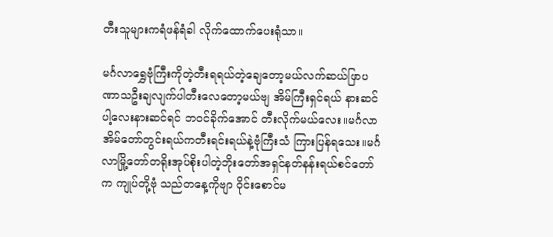တီးသူများကရံဖန်ရံခါ လိုက်ထောက်ပေးရုံသာ။

မင်္ဂလာရွှေဗုံကြီးကိုတဲ့တီးရရယ်တဲ့ချေတော့မယ်လက်ဆယ်ဖြာပဏာသဦးချလျက်ပါတီးလေတော့မယ်ဗျ အိမ်ကြီးရှင်ရယ် နားဆင်ပါ့လေးနားဆင်ရင် ဘဝင်ခိုက်အောင် တီးလိုက်မယ်လေး။မင်္ဂလာအိမ်တော်တွင်းရယ်ကတီးရင်းရယ်နဲ့ဗုံကြီးသံ ကြားပြန်ရသေး။မင်္ဂလာမြို့တော်တရိုးအုပ်စိုးပါတဲ့ဘိုးတော်အရှင်နတ်နန်းရယ်စင်တော်က ကျုပ်တို့ဗုံ သည်တနေ့ကိုဗျာ ဝိုင်းစောင်မ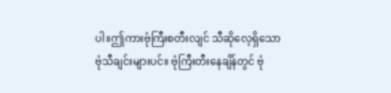ပါ။ဤကားဗုံကြီးစတီးလျင် သီဆိုလေ့ရှိသောဗုံသီချင်းများပင်။ ဗုံကြီးတီးနေချိန်တွင် ဗုံ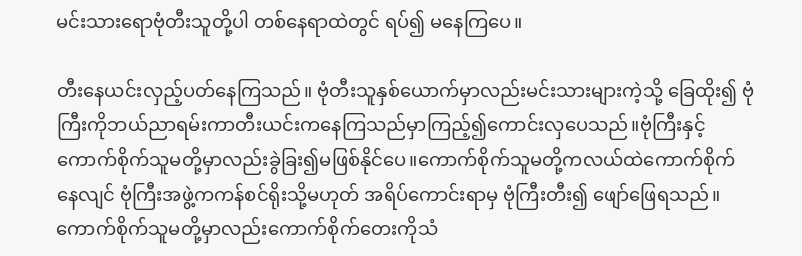မင်းသားရောဗုံတီးသူတို့ပါ တစ်နေရာထဲတွင် ရပ်၍ မနေကြပေ။

တီးနေယင်းလှည့်ပတ်နေကြသည်။ ဗုံတီးသူနှစ်ယောက်မှာလည်းမင်းသားများကဲ့သို့ ခြေထိုး၍ ဗုံကြီးကိုဘယ်ညာရမ်းကာတီးယင်းကနေကြသည်မှာကြည့်၍ကောင်းလှပေသည်။ဗုံကြီးနှင့်ကောက်စိုက်သူမတို့မှာလည်းခွဲခြး၍မဖြစ်နိုင်ပေ။ကောက်စိုက်သူမတို့ကလယ်ထဲကောက်စိုက် နေလျင် ဗုံကြီးအဖွဲ့ကကန်စင်ရိုးသို့မဟုတ် အရိပ်ကောင်းရာမှ ဗုံကြီးတီး၍ ဖျော်ဖြေရသည်။ ကောက်စိုက်သူမတို့မှာလည်းကောက်စိုက်တေးကိုသံ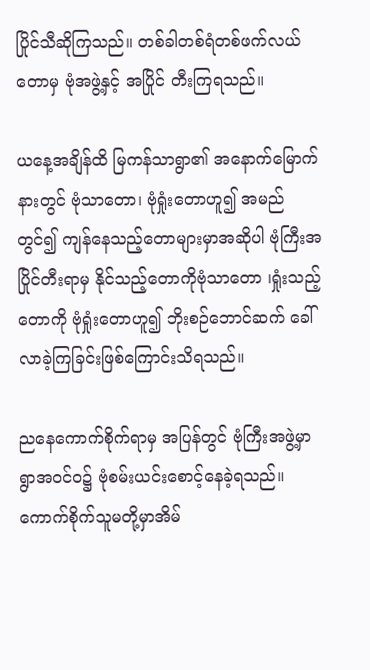ပြိုင်သီဆိုကြသည်။ တစ်ခါတစ်ရံတစ်ဖက်လယ်တောမှ ဗုံအဖွဲ့နှင့် အပြိုင် တီးကြရသည်။

ယနေ့အချိန်ထိ မြကန်သာရွာ၏ အနောက်မြောက်နားတွင် ဗုံသာတော၊ ဗုံရှုံးတောဟူ၍ အမည်တွင်၍ ကျန်နေသည့်တောများမှာအဆိုပါ ဗုံကြီးအပြိုင်တီးရာမှ နိုင်သည့်တောကိုဗုံသာတော ၊ရှုံးသည့်တောကို ဗုံရှုံးတောဟူ၍ ဘိုးစဉ်ဘောင်ဆက် ခေါ်လာခဲ့ကြခြင်းဖြစ်ကြောင်းသိရသည်။

ညနေကောက်စိုက်ရာမှ အပြန်တွင် ဗုံကြီးအဖွဲ့မှာရွာအဝင်ဝ၌ ဗုံစမ်းယင်းစောင့်နေခဲ့ရသည်။ ကောက်စိုက်သူမတို့မှာအိမ်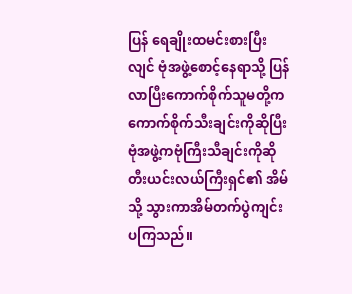ပြန် ရေချိုးထမင်းစားပြီးလျင် ဗုံအဖွဲ့စောင့်နေရာသို့ ပြန်လာပြီးကောက်စိုက်သူမတို့ကကောက်စိုက်သီးချင်းကိုဆိုပြီးဗုံအဖွဲ့ကဗုံကြီးသီချင်းကိုဆိုတီးယင်းလယ်ကြီးရှင်၏ အိမ်သို့ သွားကာအိမ်တက်ပွဲကျင်းပကြသည်။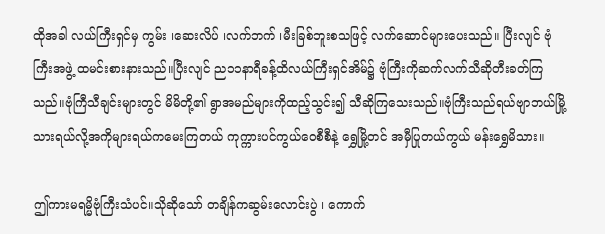ထိုအခါ လယ်ကြီးရှင်မှ ကွမ်း ၊ဆေးလိပ် ၊လက်ဘက် ၊မီးခြစ်ဘူးစသဖြင့် လက်ဆောင်များပေးသည်။ ပြီးလျင် ဗုံကြီးအဖွဲ့ ထမင်းစားနားသည်။ပြီးလျင် ည၁၁နာရီခန့်ထိလယ်ကြီးရှင်အိမ်၌ ဗုံကြီးကိုဆက်လက်သီဆိုတီးခတ်ကြသည်။ဗုံကြီသီချင်းများတွင် မိမိတို့၏ ရွာအမည်များကိုထည့်သွင်း၍ သီဆိုကြသေးသည်။ဗုံကြီးသည်ရယ်ဗျာဘယ်မြို့သားရယ်လို့အကိုများရယ်ကမေးကြတယ် ကုက္ကားပင်ကွယ်ဝေစီစီနဲ့ ရွှေမြို့တင် အမှီပြုတယ်ကွယ် မန်းရွှေမိသား။

ဤကားမရမ္မိဗုံကြီးသံပင်။သိုဆိုသော် တချိန်ကဆွမ်းလောင်းပွဲ ၊ ကောက်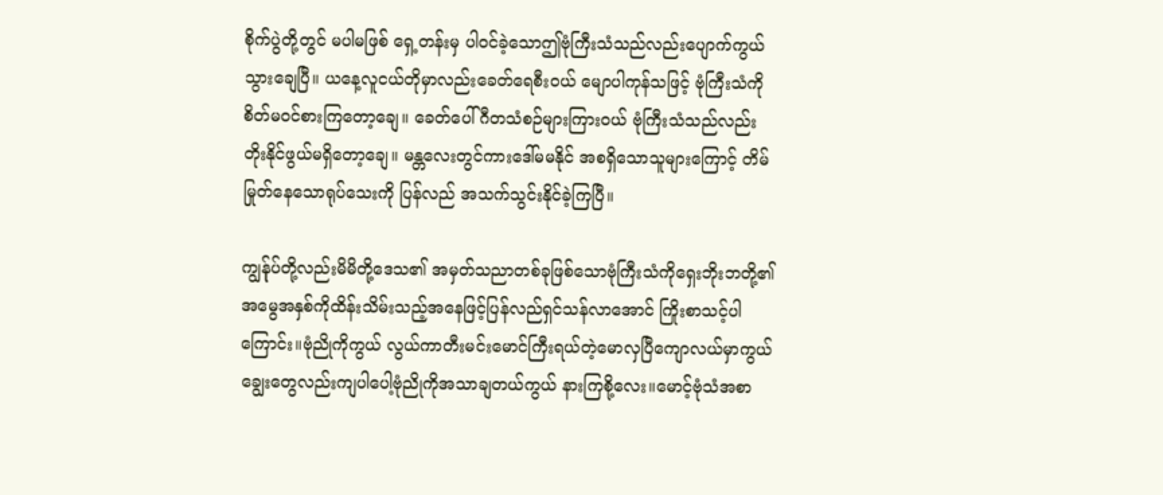စိုက်ပွဲတို့တွင် မပါမဖြစ် ရှေ့တန်းမှ ပါဝင်ခဲ့သောဤဗုံကြီးသံသည်လည်းပျောက်ကွယ်သွားချေပြီ။ ယနေ့လူငယ်တိုမှာလည်းခေတ်ရေစီးဝယ် မျောပါကုန်သဖြင့် ဗုံကြီးသံကိုစိတ်မဝင်စားကြတော့ချေ။ ခေတ်ပေါ်ဂီတသံစဉ်များကြားဝယ် ဗုံကြီးသံသည်လည်းတိုးနိုင်ဖွယ်မရှိတော့ချေ။ မန္တလေးတွင်ကားဒေါ်မမနိုင် အစရှိသောသူများကြောင့် တိမ်မြုတ်နေသောရုပ်သေးကို ပြန်လည် အသက်သွင်းနိုင်ခဲ့ကြပြီ။

ကျွန်ုပ်တို့လည်းမိမိတို့ဒေသ၏ အမှတ်သညာတစ်ခုဖြစ်သောဗုံကြီးသံကိုရှေးဘိုးဘတို့၏ အမွေအနှစ်ကိုထိန်းသိမ်းသည့်အနေဖြင့်ပြန်လည်ရှင်သန်လာအောင် ကြိုးစာသင့်ပါကြောင်း။ဗုံညိုကိုကွယ် လွယ်ကာတီးမင်းမောင်ကြီးရယ်တဲ့မောလှပြီကျောလယ်မှာကွယ် ချွေးတွေလည်းကျပါပေါ့ဗုံညိုကိုအသာချတယ်ကွယ် နားကြစို့လေး။မောင့်ဗုံသံအစာ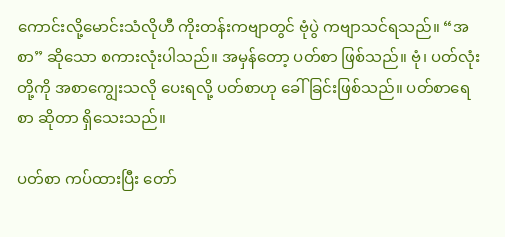ကောင်းလို့မောင်းသံလိုဟီ ကိုးတန်းကဗျာတွင် ဗုံပွဲ ကဗျာသင်ရသည်။ “အစာ” ဆိုသော စကားလုံးပါသည်။ အမှန်တော့ ပတ်စာ ဖြစ်သည်။ ဗုံ၊ ပတ်လုံးတို့ကို အစာကျွေးသလို ပေးရလို့ ပတ်စာဟု ခေါ်ခြင်းဖြစ်သည်။ ပတ်စာရေစာ ဆိုတာ ရှိသေးသည်။

ပတ်စာ ကပ်ထားပြီး တော်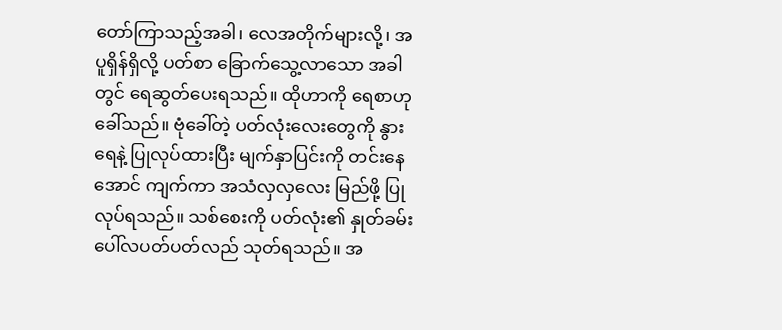တော်ကြာသည့်အခါ၊ လေအတိုက်များလို့၊ အပူရှိန်ရှိလို့ ပတ်စာ ခြောက်သွေ့လာသော အခါတွင် ရေဆွတ်ပေးရသည်။ ထိုဟာကို ရေစာဟုခေါ်သည်။ ဗုံခေါ်တဲ့ ပတ်လုံးလေးတွေကို နွားရေနဲ့ ပြုလုပ်ထားပြီး မျက်နှာပြင်းကို တင်းနေအောင် ကျက်ကာ အသံလှလှလေး မြည်ဖို့ ပြုလုပ်ရသည်။ သစ်စေးကို ပတ်လုံး၏ နှုတ်ခမ်းပေါ်လပတ်ပတ်လည် သုတ်ရသည်။ အ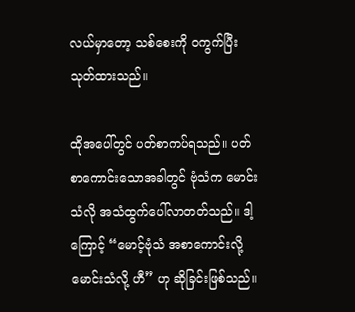လယ်မှာတော့ သစ်စေးကို ဝကွက်ပြီး သုတ်ထားသည်။

ထိုအပေါ်တွင် ပတ်စာကပ်ရသည်။ ပတ်စာကောင်းသောအခါတွင် ဗုံသံက မောင်းသံလို အသံထွက်ပေါ်လာတတ်သည်။ ဒါ့ကြောင့် “မောင့်ဗုံသံ အစာကောင်းလို့ မောင်းသံလို့ ဟီ” ဟု ဆိုခြင်းဖြစ်သည်။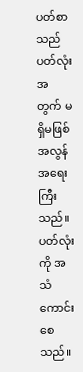ပတ်စာသည် ပတ်လုံးအတွက် မရှိမဖြစ် အလွန်အရေးကြီးသည်။ ပတ်လုံးကို အသံကောင်းစေသည်။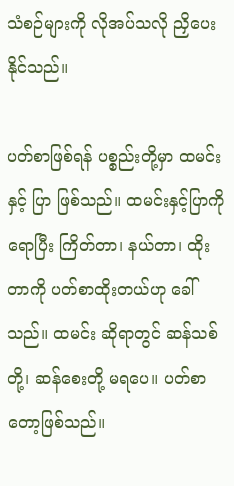သံစဉ်များကို လိုအပ်သလို ညှိပေးနိုင်သည်။

ပတ်စာဖြစ်ရန် ပစ္စည်းတို့မှာ ထမင်းနှင့် ပြာ ဖြစ်သည်။ ထမင်းနှင့်ပြာကို ရောပြီး ကြိတ်တာ၊ နယ်တာ၊ ထိုးတာကို ပတ်စာထိုးတယ်ဟု ခေါ်သည်။ ထမင်း ဆိုရာတွင် ဆန်သစ်တို့၊ ဆန်စေးတို့ မရပေ။ ပတ်စာတော့ဖြစ်သည်။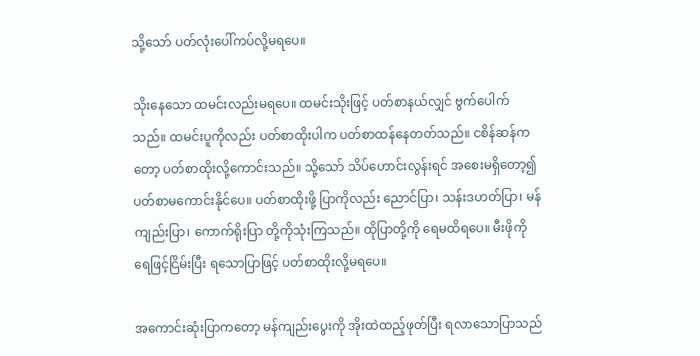သို့သော် ပတ်လုံးပေါ်ကပ်လို့မရပေ။

သိုးနေသော ထမင်းလည်းမရပေ။ ထမင်းသိုးဖြင့် ပတ်စာနယ်လျှင် ဗွက်ပေါက်သည်။ ထမင်းပူကိုလည်း ပတ်စာထိုးပါက ပတ်စာထန်နေတတ်သည်။ ငစိန်ဆန်ကတော့ ပတ်စာထိုးလို့ကောင်းသည်။ သို့သော် သိပ်ဟောင်းလွန်းရင် အစေးမရှိတော့၍ ပတ်စာမကောင်းနိုင်ပေ။ ပတ်စာထိုးဖို့ ပြာကိုလည်း ညောင်ပြာ၊ သန်းဒဟတ်ပြာ၊ မန်ကျည်းပြာ၊ ကောက်ရိုးပြာ တို့ကိုသုံးကြသည်။ ထိုပြာတို့ကို ရေမထိရပေ။ မီးဖိုကို ရေဖြင့်ငြိမ်းပြီး ရသောပြာဖြင့် ပတ်စာထိုးလို့မရပေ။

အကောင်းဆုံးပြာကတော့ မန်ကျည်းပွေးကို အိုးထဲထည့်ဖုတ်ပြီး ရလာသောပြာသည်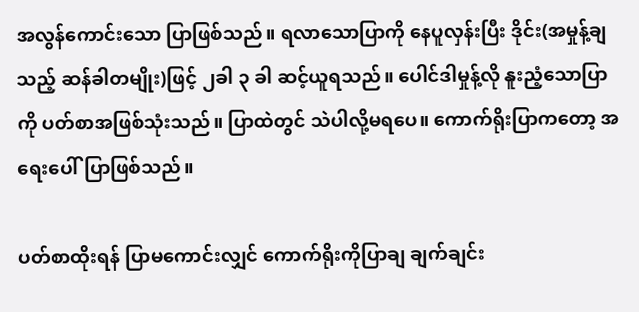အလွန်ကောင်းသော ပြာဖြစ်သည်။ ရလာသောပြာကို နေပူလှန်းပြီး ဒိုင်း(အမှုန့်ချသည့် ဆန်ခါတမျိုး)ဖြင့် ၂ခါ ၃ ခါ ဆင့်ယူရသည်။ ပေါင်ဒါမှုန့်လို နူးညံ့သောပြာကို ပတ်စာအဖြစ်သုံးသည်။ ပြာထဲတွင် သဲပါလို့မရပေ။ ကောက်ရိုးပြာကတော့ အရေးပေါ်ပြာဖြစ်သည်။

ပတ်စာထိုးရန် ပြာမကောင်းလျှင် ကောက်ရိုးကိုပြာချ ချက်ချင်း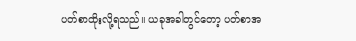ပတ်စာထိုးလို့ရသည်။ ယခုအခါတွင်တော့ ပတ်စာအ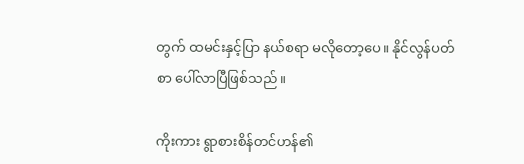တွက် ထမင်းနှင့်ပြာ နယ်စရာ မလိုတော့ပေ။ နိုင်လွန်ပတ်စာ ပေါ်လာပြီဖြစ်သည်။

ကိုးကား ရွာစားစိန်တင်ဟန်၏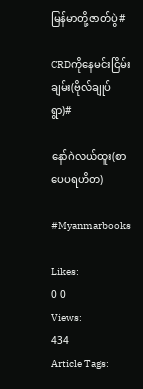မြန်မာတို့ဇာတ်ပွဲ#

CRDကိုနေမင်းငြိမ်းချမ်း(ဗိုလ်ချုပ်ရွာ)#

နော်ဂဲလယ်ထူး(စာပေပရဟိတ)

#Myanmarbooks

Likes:
0 0
Views:
434
Article Tags: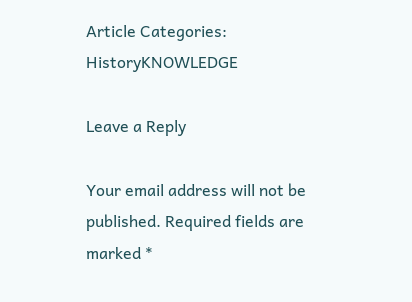Article Categories:
HistoryKNOWLEDGE

Leave a Reply

Your email address will not be published. Required fields are marked *